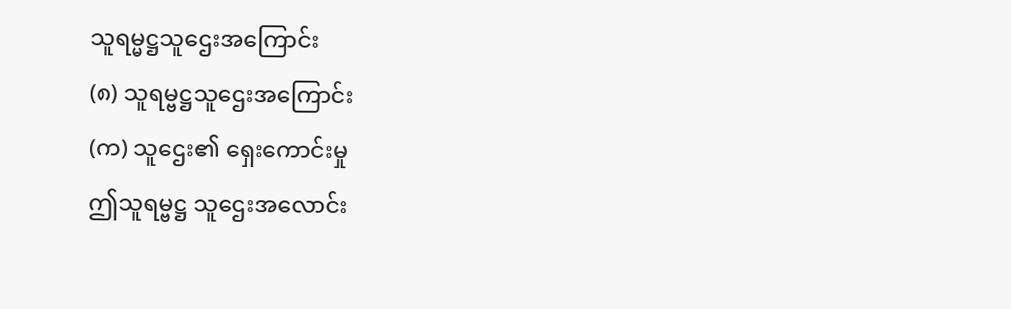သူရမ္မဋ္ဌသူဌေးအကြောင်း
(၈) သူရမ္ဗဋ္ဌသူဌေးအကြောင်း
(က) သူဌေး၏ ရှေးကောင်းမှု
ဤသူရမ္ဗဋ္ဌ သူဌေးအလောင်း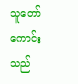သူတော်ကောင်းသည်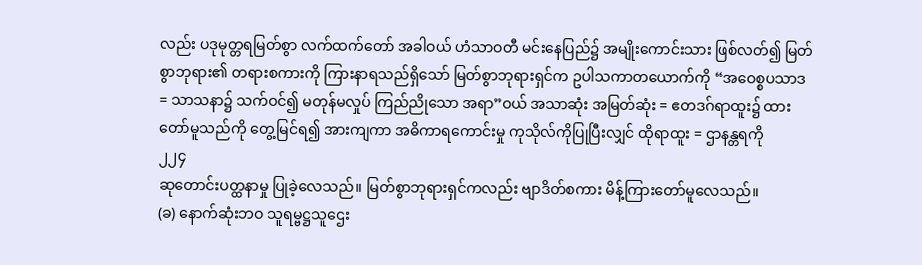လည်း ပဒုမုတ္တရမြတ်စွာ လက်ထက်တော် အခါဝယ် ဟံသာဝတီ မင်းနေပြည်၌ အမျိုးကောင်းသား ဖြစ်လတ်၍ မြတ်စွာဘုရား၏ တရားစကားကို ကြားနာရသည်ရှိသော် မြတ်စွာဘုရားရှင်က ဥပါသကာတယောက်ကို “အဝေစ္စပသာဒ = သာသနာ၌ သက်ဝင်၍ မတုန်မလှုပ် ကြည်ညိုသော အရာ”ဝယ် အသာဆုံး အမြတ်ဆုံး = ဧတဒဂ်ရာထူး၌ ထားတော်မူသည်ကို တွေ့မြင်ရ၍ အားကျကာ အဓိကာရကောင်းမှု ကုသိုလ်ကိုပြုပြီးလျှင် ထိုရာထူး = ဌာနန္တရကို
၂၂၄
ဆုတောင်းပတ္ထနာမှု ပြုခဲ့လေသည်။ မြတ်စွာဘုရားရှင်ကလည်း ဗျာဒိတ်စကား မိန့်ကြားတော်မူလေသည်။
(ခ) နောက်ဆုံးဘဝ သူရမ္ဗဋ္ဌသူဌေး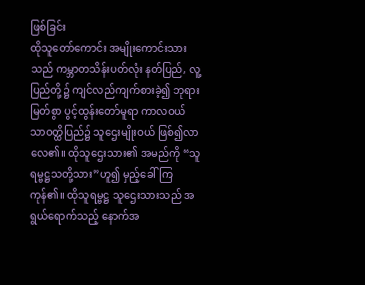ဖြစ်ခြင်း
ထိုသူတော်ကောင်း အမျိုးကောင်းသားသည် ကမ္ဘာတသိန်းပတ်လုံး နတ်ပြည်, လူ့ပြည်တို့၌ ကျင်လည်ကျက်စားခဲ့၍ ဘုရားမြတ်စွာ ပွင့်ထွန်းတော်မူရာ ကာလဝယ် သာဝတ္ထိပြည်၌ သူဌေးမျိုးဝယ် ဖြစ်၍လာလေ၏။ ထိုသူဌေးသား၏ အမည်ကို “သူရမ္ဗဋ္ဌသတို့သား”ဟူ၍ မှည့်ခေါ်ကြကုန်၏။ ထိုသူရမ္ဗဋ္ဌ သူဌေးသားသည် အရွယ်ရောက်သည့် နောက်အ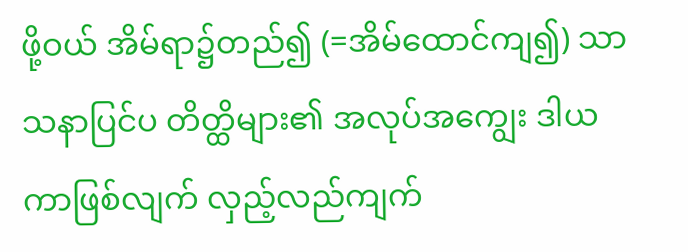ဖို့ဝယ် အိမ်ရာ၌တည်၍ (=အိမ်ထောင်ကျ၍) သာသနာပြင်ပ တိတ္ထိများ၏ အလုပ်အကျွေး ဒါယကာဖြစ်လျက် လှည့်လည်ကျက်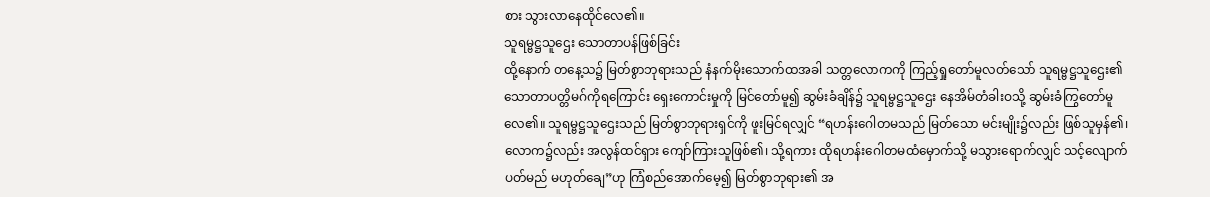စား သွားလာနေထိုင်လေ၏။
သူရမ္ဗဋ္ဌသူဌေး သောတာပန်ဖြစ်ခြင်း
ထို့နောက် တနေ့သ၌ မြတ်စွာဘုရားသည် နံနက်မိုးသောက်ထအခါ သတ္တလောကကို ကြည့်ရှုတော်မူလတ်သော် သူရမ္ဗဋ္ဌသူဌေး၏ သောတာပတ္တိမဂ်ကိုရကြောင်း ရှေးကောင်းမှုကို မြင်တော်မူ၍ ဆွမ်းခံချိန်၌ သူရမ္ဗဋ္ဌသူဌေး နေအိမ်တံခါးဝသို့ ဆွမ်းခံကြွတော်မူလေ၏။ သူရမ္ဗဋ္ဌသူဌေးသည် မြတ်စွာဘုရားရှင်ကို ဖူးမြင်ရလျှင် “ရဟန်းဂေါတမသည် မြတ်သော မင်းမျိုး၌လည်း ဖြစ်သူမှန်၏၊ လောက၌လည်း အလွန်ထင်ရှား ကျော်ကြားသူဖြစ်၏၊ သို့ရကား ထိုရဟန်းဂေါတမထံမှောက်သို့ မသွားရောက်လျှင် သင့်လျောက်ပတ်မည် မဟုတ်ချေ”ဟု ကြံစည်အောက်မေ့၍ မြတ်စွာဘုရား၏ အ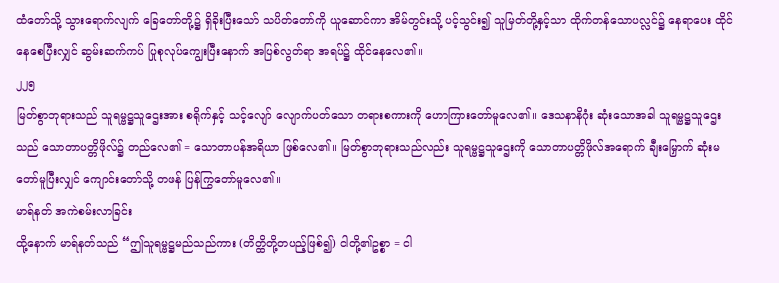ထံတော်သို့ သွားရောက်လျက် ခြေတော်တို့၌ ရှိခိုးပြီးသော် သပိတ်တော်ကို ယူဆောင်ကာ အိမ်တွင်းသို့ ပင့်သွင်း၍ သူမြတ်တို့နှင့်သာ ထိုက်တန်သောပလ္လင်၌ နေရာပေး ထိုင်နေစေပြီးလျှင် ဆွမ်းဆက်ကပ် ပြုစုလုပ်ကျွေးပြီးနောက် အပြစ်လွတ်ရာ အရပ်၌ ထိုင်နေလေ၏။
၂၂၅
မြတ်စွာဘုရားသည် သူရမ္ဗဋ္ဌသူဌေးအား စရိုက်နှင့် သင့်လျော် လျောက်ပတ်သော တရားစကားကို ဟောကြားတော်မူလေ၏။ ဒေသနာနိဂုံး ဆုံးသောအခါ သူရမ္ဗဋ္ဌသူဌေးသည် သောတာပတ္တိဖိုလ်၌ တည်လေ၏ = သောတာပန်အရိယာ ဖြစ်လေ၏။ မြတ်စွာဘုရားသည်လည်း သူရမ္ဗဋ္ဌသူဌေးကို သောတာပတ္တိဖိုလ်အရောက် ချီးမြှောက် ဆုံးမတော်မူပြီးလျှင် ကျောင်းတော်သို့ တဖန် ပြန်ကြွတော်မူလေ၏။
မာရ်နတ် အကဲစမ်းလာခြင်း
ထို့နောက် မာရ်နတ်သည် “ဤသူရမ္ဗဋ္ဌမည်သည်ကား (တိတ္ထိတို့တပည့်ဖြစ်၍) ငါတို့၏ဥစ္စာ = ငါ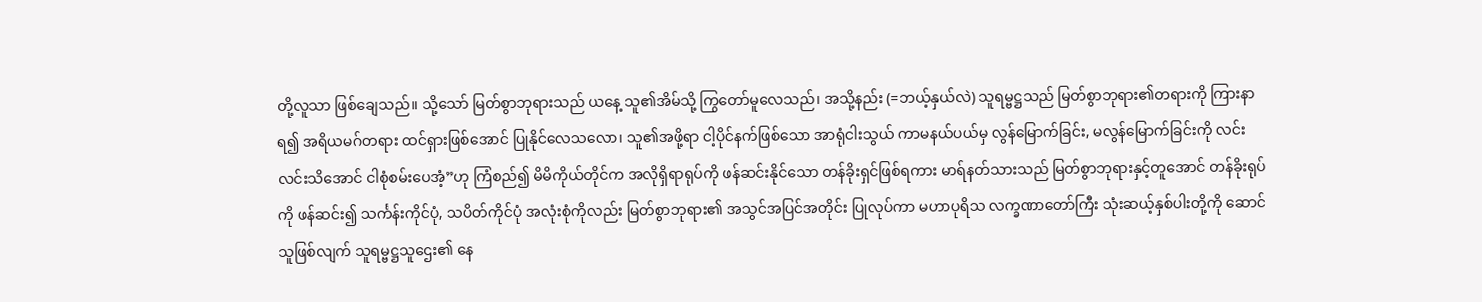တို့လူသာ ဖြစ်ချေသည်။ သို့သော် မြတ်စွာဘုရားသည် ယနေ့ သူ၏အိမ်သို့ ကြွတော်မူလေသည်၊ အသို့နည်း (=ဘယ့်နှယ်လဲ) သူရမ္ဗဋ္ဌသည် မြတ်စွာဘုရား၏တရားကို ကြားနာရ၍ အရိယမဂ်တရား ထင်ရှားဖြစ်အောင် ပြုနိုင်လေသလော၊ သူ၏အဖို့ရာ ငါ့ပိုင်နက်ဖြစ်သော အာရုံငါးသွယ် ကာမနယ်ပယ်မှ လွန်မြောက်ခြင်း, မလွန်မြောက်ခြင်းကို လင်းလင်းသိအောင် ငါစုံစမ်းပေအံ့”ဟု ကြံစည်၍ မိမိကိုယ်တိုင်က အလိုရှိရာရုပ်ကို ဖန်ဆင်းနိုင်သော တန်ခိုးရှင်ဖြစ်ရကား မာရ်နတ်သားသည် မြတ်စွာဘုရားနှင့်တူအောင် တန်ခိုးရုပ်ကို ဖန်ဆင်း၍ သင်္ကန်းကိုင်ပုံ, သပိတ်ကိုင်ပုံ အလုံးစုံကိုလည်း မြတ်စွာဘုရား၏ အသွင်အပြင်အတိုင်း ပြုလုပ်ကာ မဟာပုရိသ လက္ခဏာတော်ကြီး သုံးဆယ့်နှစ်ပါးတို့ကို ဆောင်သူဖြစ်လျက် သူရမ္ဗဋ္ဌသူဌေး၏ နေ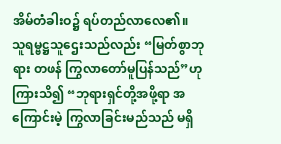အိမ်တံခါးဝ၌ ရပ်တည်လာလေ၏။
သူရမ္ဗဋ္ဌသူဌေးသည်လည်း “မြတ်စွာဘုရား တဖန် ကြွလာတော်မူပြန်သည်”ဟု ကြားသိ၍ “ဘုရားရှင်တို့အဖို့ရာ အကြောင်းမဲ့ ကြွလာခြင်းမည်သည် မရှိ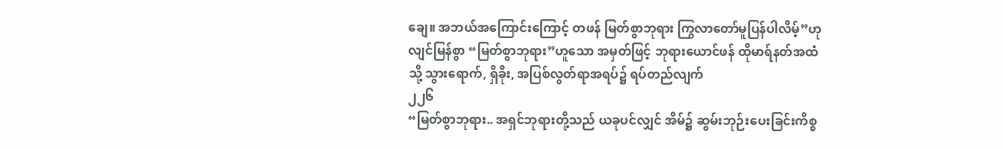ချေ။ အဘယ်အကြောင်းကြောင့် တဖန် မြတ်စွာဘုရား ကြွလာတော်မူပြန်ပါလိမ့်”ဟု လျင်မြန်စွာ “မြတ်စွာဘုရား”ဟူသော အမှတ်ဖြင့် ဘုရားယောင်ဖန် ထိုမာရ်နတ်အထံသို့ သွားရောက်, ရှိခိုး, အပြစ်လွတ်ရာအရပ်၌ ရပ်တည်လျက်
၂၂၆
“မြတ်စွာဘုရား.. အရှင်ဘုရားတို့သည် ယခုပင်လျှင် အိမ်၌ ဆွမ်းဘုဉ်းပေးခြင်းကိစ္စ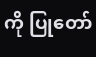ကို ပြုတော်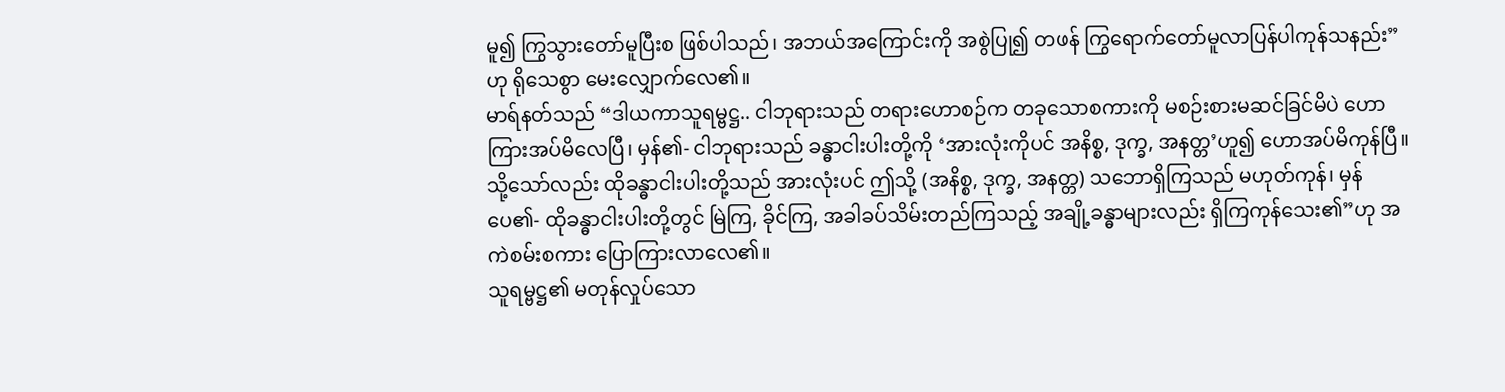မူ၍ ကြွသွားတော်မူပြီးစ ဖြစ်ပါသည်၊ အဘယ်အကြောင်းကို အစွဲပြု၍ တဖန် ကြွရောက်တော်မူလာပြန်ပါကုန်သနည်း”ဟု ရိုသေစွာ မေးလျှောက်လေ၏။
မာရ်နတ်သည် “ဒါယကာသူရမ္ဗဋ္ဌ.. ငါဘုရားသည် တရားဟောစဉ်က တခုသောစကားကို မစဉ်းစားမဆင်ခြင်မိပဲ ဟောကြားအပ်မိလေပြီ၊ မှန်၏- ငါဘုရားသည် ခန္ဓာငါးပါးတို့ကို ‘အားလုံးကိုပင် အနိစ္စ, ဒုက္ခ, အနတ္တ’ဟူ၍ ဟောအပ်မိကုန်ပြီ။ သို့သော်လည်း ထိုခန္ဓာငါးပါးတို့သည် အားလုံးပင် ဤသို့ (အနိစ္စ, ဒုက္ခ, အနတ္တ) သဘောရှိကြသည် မဟုတ်ကုန်၊ မှန်ပေ၏- ထိုခန္ဓာငါးပါးတို့တွင် မြဲကြ, ခိုင်ကြ, အခါခပ်သိမ်းတည်ကြသည့် အချို့ခန္ဓာများလည်း ရှိကြကုန်သေး၏”ဟု အကဲစမ်းစကား ပြောကြားလာလေ၏။
သူရမ္ဗဋ္ဌ၏ မတုန်လှုပ်သော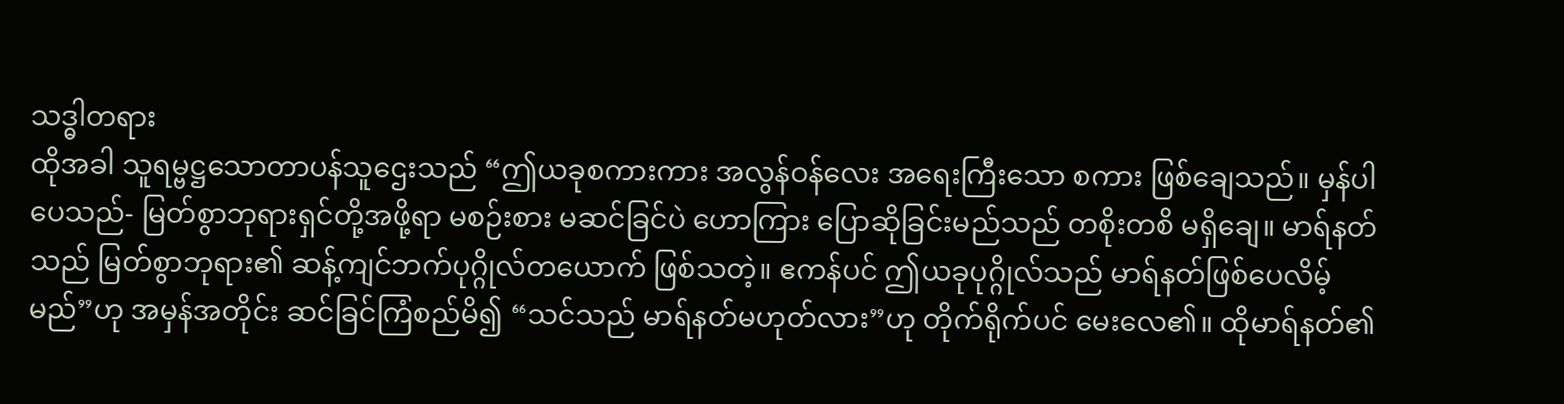သဒ္ဓါတရား
ထိုအခါ သူရမ္ဗဋ္ဌသောတာပန်သူဌေးသည် “ဤယခုစကားကား အလွန်ဝန်လေး အရေးကြီးသော စကား ဖြစ်ချေသည်။ မှန်ပါပေသည်- မြတ်စွာဘုရားရှင်တို့အဖို့ရာ မစဉ်းစား မဆင်ခြင်ပဲ ဟောကြား ပြောဆိုခြင်းမည်သည် တစိုးတစိ မရှိချေ။ မာရ်နတ်သည် မြတ်စွာဘုရား၏ ဆန့်ကျင်ဘက်ပုဂ္ဂိုလ်တယောက် ဖြစ်သတဲ့။ ဧကန်ပင် ဤယခုပုဂ္ဂိုလ်သည် မာရ်နတ်ဖြစ်ပေလိမ့်မည်”ဟု အမှန်အတိုင်း ဆင်ခြင်ကြံစည်မိ၍ “သင်သည် မာရ်နတ်မဟုတ်လား”ဟု တိုက်ရိုက်ပင် မေးလေ၏။ ထိုမာရ်နတ်၏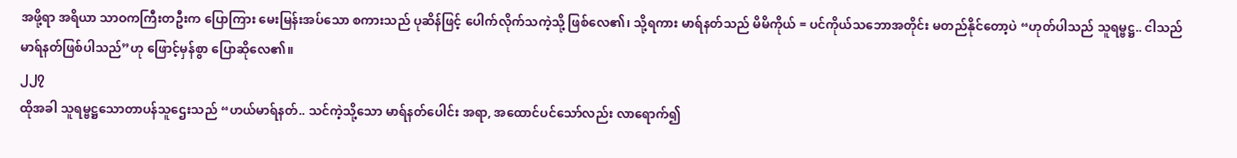အဖို့ရာ အရိယာ သာဝကကြီးတဦးက ပြောကြား မေးမြန်းအပ်သော စကားသည် ပုဆိန်ဖြင့် ပေါက်လိုက်သကဲ့သို့ ဖြစ်လေ၏၊ သို့ရကား မာရ်နတ်သည် မိမိကိုယ် = ပင်ကိုယ်သဘောအတိုင်း မတည်နိုင်တော့ပဲ “ဟုတ်ပါသည် သူရမ္ဗဋ္ဌ.. ငါသည် မာရ်နတ်ဖြစ်ပါသည်”ဟု ဖြောင့်မှန်စွာ ပြောဆိုလေ၏။
၂၂၇
ထိုအခါ သူရမ္ဗဋ္ဌသောတာပန်သူဌေးသည် “ဟယ်မာရ်နတ်.. သင်ကဲ့သို့သော မာရ်နတ်ပေါင်း အရာ, အထောင်ပင်သော်လည်း လာရောက်၍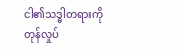ငါ၏သဒ္ဓါတရားကို တုန်လှုပ်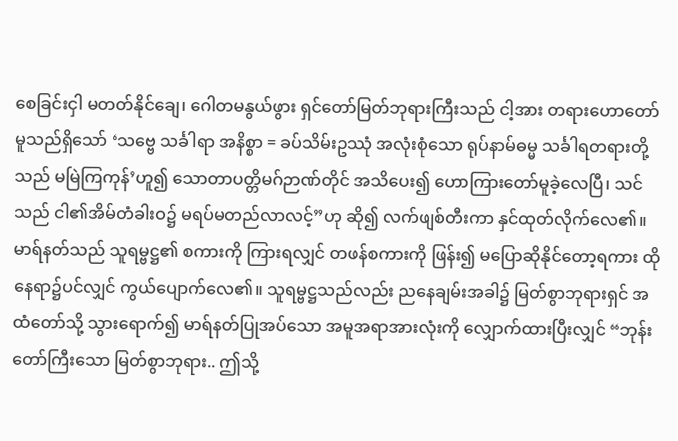စေခြင်းငှါ မတတ်နိုင်ချေ၊ ဂေါတမနွယ်ဖွား ရှင်တော်မြတ်ဘုရားကြီးသည် ငါ့အား တရားဟောတော်မူသည်ရှိသော် ‘သဗ္ဗေ သင်္ခါရာ အနိစ္စာ = ခပ်သိမ်းဥဿုံ အလုံးစုံသော ရုပ်နာမ်ဓမ္မ သင်္ခါရတရားတို့သည် မမြဲကြကုန်’ဟူ၍ သောတာပတ္တိမဂ်ဉာဏ်တိုင် အသိပေး၍ ဟောကြားတော်မူခဲ့လေပြီ၊ သင်သည် ငါ၏အိမ်တံခါးဝ၌ မရပ်မတည်လာလင့်”ဟု ဆို၍ လက်ဖျစ်တီးကာ နှင်ထုတ်လိုက်လေ၏။ မာရ်နတ်သည် သူရမ္ဗဋ္ဌ၏ စကားကို ကြားရလျှင် တဖန်စကားကို ဖြန်း၍ မပြောဆိုနိုင်တော့ရကား ထိုနေရာ၌ပင်လျှင် ကွယ်ပျောက်လေ၏။ သူရမ္ဗဋ္ဌသည်လည်း ညနေချမ်းအခါ၌ မြတ်စွာဘုရားရှင် အထံတော်သို့ သွားရောက်၍ မာရ်နတ်ပြုအပ်သော အမူအရာအားလုံးကို လျှောက်ထားပြီးလျှင် “ဘုန်းတော်ကြီးသော မြတ်စွာဘုရား.. ဤသို့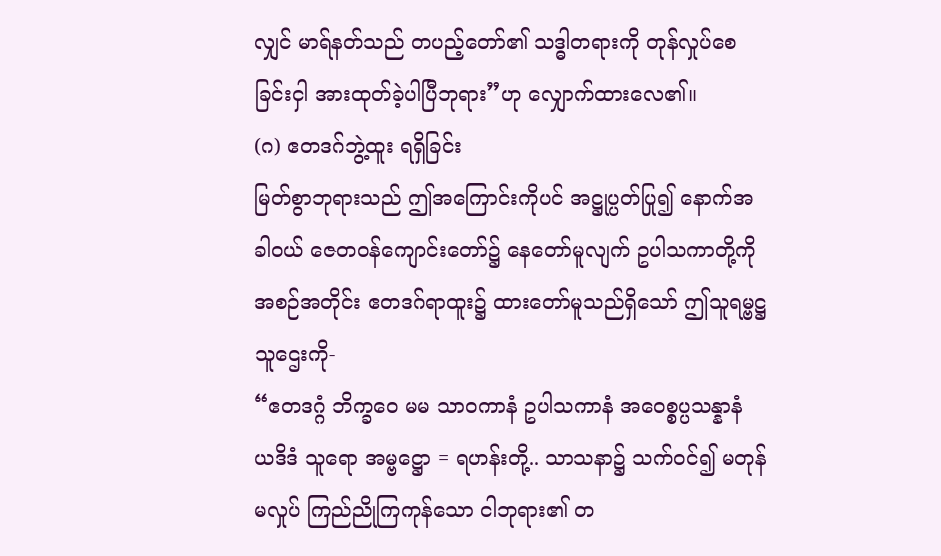လျှင် မာရ်နတ်သည် တပည့်တော်၏ သဒ္ဓါတရားကို တုန်လှုပ်စေခြင်းငှါ အားထုတ်ခဲ့ပါပြီဘုရား”ဟု လျှောက်ထားလေ၏။
(ဂ) ဧတဒဂ်ဘွဲ့ထူး ရရှိခြင်း
မြတ်စွာဘုရားသည် ဤအကြောင်းကိုပင် အဋ္ဌုပ္ပတ်ပြု၍ နောက်အခါဝယ် ဇေတဝန်ကျောင်းတော်၌ နေတော်မူလျက် ဥပါသကာတို့ကို အစဉ်အတိုင်း ဧတဒဂ်ရာထူး၌ ထားတော်မူသည်ရှိသော် ဤသူရမ္ဗဋ္ဌသူဌေးကို-
“ဧတဒဂ္ဂံ ဘိက္ခဝေ မမ သာဝကာနံ ဥပါသကာနံ အဝေစ္စပ္ပသန္နာနံ ယဒိဒံ သူရော အမ္ဗဋ္ဌော = ရဟန်းတို့.. သာသနာ၌ သက်ဝင်၍ မတုန်မလှုပ် ကြည်ညိုကြကုန်သော ငါဘုရား၏ တ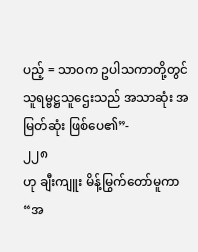ပည့် = သာဝက ဥပါသကာတို့တွင် သူရမ္ဗဋ္ဌသူဌေးသည် အသာဆုံး အမြတ်ဆုံး ဖြစ်ပေ၏”-
၂၂၈
ဟု ချီးကျူး မိန့်မြွက်တော်မူကာ “အ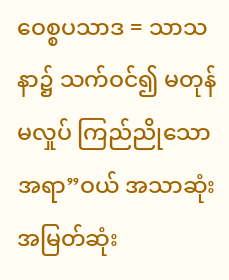ဝေစ္စပသာဒ = သာသနာ၌ သက်ဝင်၍ မတုန်မလှုပ် ကြည်ညိုသောအရာ”ဝယ် အသာဆုံး အမြတ်ဆုံး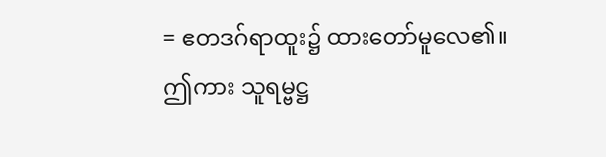= ဧတဒဂ်ရာထူး၌ ထားတော်မူလေ၏။
ဤကား သူရမ္ဗဋ္ဌ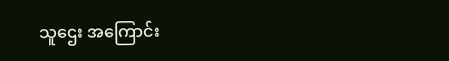သူဌေး အကြောင်း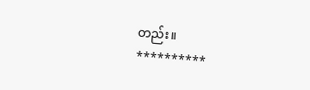တည်း။
**********